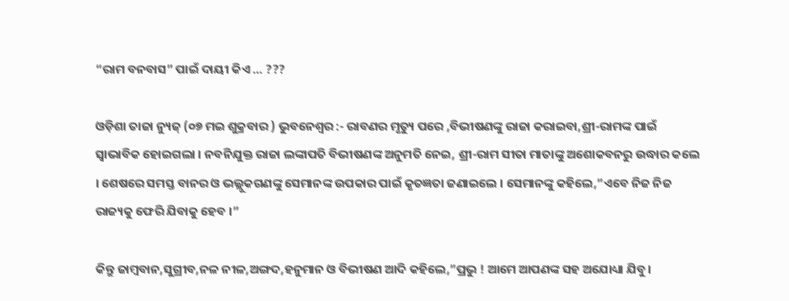“ରାମ ବନବାସ” ପାଇଁ ଦାୟୀ କିଏ … ???

ଓଡ଼ିଶା ତାଜା ନ୍ୟୁଜ୍ (୦୭ ମଇ ଶୁକ୍ରବାର ) ଭୁବନେଶ୍ୱର :- ରାବଣର ମୃତ୍ୟୁ ପରେ ,ବିଭୀଷଣଙ୍କୁ ରାଜା କରାଇବା,ଶ୍ରୀ-ରାମଙ୍କ ପାଇଁ ସ୍ୱାଭାବିକ ହୋଇଗଲା । ନବନିଯୁକ୍ତ ରାଜା ଲଙ୍କାପତି ବିଭୀଷଣଙ୍କ ଅନୁମତି ନେଇ, ଶ୍ରୀ-ରାମ ସୀତା ମାତାଙ୍କୁ ଅଶୋକବନରୁ ଉଦ୍ଧାର କଲେ । ଶେଷରେ ସମସ୍ତ ବାନର ଓ ଭଲ୍ଲୁକଗଣଙ୍କୁ ସେମାନଙ୍କ ଉପକାର ପାଇଁ କୃତଜ୍ଞତା ଜଣାଇଲେ । ସେମାନଙ୍କୁ କହିଲେ,”ଏବେ ନିଜ ନିଜ ରାଜ୍ୟକୁ ଫେରି ଯିବାକୁ ହେବ ।”

କିନ୍ତୁ ଜାମ୍ବବାନ,ସୁଗ୍ରୀବ,ନଳ ନୀଳ,ଅଙ୍ଗଦ,ହନୁମାନ ଓ ବିଭୀଷଣ ଆଦି କହିଲେ,”ପ୍ରଭୁ ! ଆମେ ଆପଣଙ୍କ ସହ ଅଯୋଧ୍ୟା ଯିବୁ।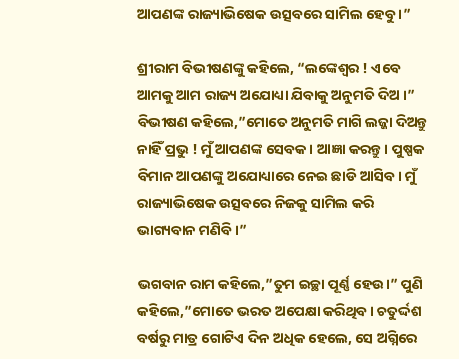ଆପଣଙ୍କ ରାଜ୍ୟାଭିଷେକ ଉତ୍ସବରେ ସାମିଲ ହେବୁ ।”

ଶ୍ରୀରାମ ବିଭୀଷଣଙ୍କୁ କହିଲେ, “ଲଙ୍କେଶ୍ୱର ! ଏବେ ଆମକୁ ଆମ ରାଜ୍ୟ ଅଯୋଧ୍ୟା ଯିବାକୁ ଅନୁମତି ଦିଅ ।” ବିଭୀଷଣ କହିଲେ,”ମୋତେ ଅନୁମତି ମାଗି ଲଜ୍ଜା ଦିଅନ୍ତୁ ନାହିଁ ପ୍ରଭୁ ! ମୁଁ ଆପଣଙ୍କ ସେବକ। ଆଜ୍ଞା କରନ୍ତୁ। ପୁଷ୍ପକ ବିମାନ ଆପଣଙ୍କୁ ଅଯୋଧ୍ୟାରେ ନେଇ ଛାଡି ଆସିବ। ମୁଁ ରାଜ୍ୟାଭିଷେକ ଉତ୍ସବରେ ନିଜକୁ ସାମିଲ କରି ଭାଗ୍ୟବାନ ମଣିବି।”

ଭଗବାନ ରାମ କହିଲେ,”ତୁମ ଇଚ୍ଛା ପୂର୍ଣ୍ଣ ହେଉ।” ପୁଣି କହିଲେ,”ମୋତେ ଭରତ ଅପେକ୍ଷା କରିଥିବ। ଚତୁର୍ଦ୍ଦଶ ବର୍ଷରୁ ମାତ୍ର ଗୋଟିଏ ଦିନ ଅଧିକ ହେଲେ, ସେ ଅଗ୍ନିରେ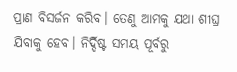ପ୍ରାଣ ବିସର୍ଜନ କରିବ। ତେଣୁ ଆମକୁ ଯଥା ଶୀଘ୍ର ଯିବାକୁ ହେବ। ନିର୍ଦ୍ଦିଷ୍ଟ ସମୟ ପୂର୍ବରୁ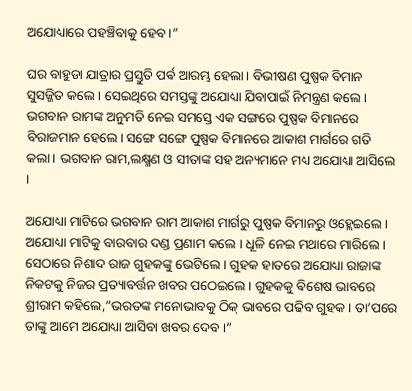ଅଯୋଧ୍ୟାରେ ପହଞ୍ଚିବାକୁ ହେବ।”

ଘର ବାହୁଡା ଯାତ୍ରାର ପ୍ରସ୍ତୁତି ପର୍ଵ ଆରମ୍ଭ ହେଲା। ବିଭୀଷଣ ପୁଷ୍ପକ ବିମାନ ସୁସଜ୍ଜିତ କଲେ। ସେଇଥିରେ ସମସ୍ତଙ୍କୁ ଅଯୋଧ୍ୟା ଯିବାପାଇଁ ନିମନ୍ତ୍ରଣ କଲେ।
ଭଗବାନ ରାମଙ୍କ ଅନୁମତି ନେଇ ସମସ୍ତେ ଏକ ସଙ୍ଗରେ ପୁଷ୍ପକ ବିମାନରେ ବିରାଜମାନ ହେଲେ। ସଙ୍ଗେ ସଙ୍ଗେ ପୁଷ୍ପକ ବିମାନରେ ଆକାଶ ମାର୍ଗରେ ଗତି କଲା। ଭଗବାନ ରାମ,ଲକ୍ଷ୍ମଣ ଓ ସୀତାଙ୍କ ସହ ଅନ୍ୟମାନେ ମଧ୍ୟ ଅଯୋଧ୍ୟା ଆସିଲେ ।

ଅଯୋଧ୍ୟା ମାଟିରେ ଭଗବାନ ରାମ ଆକାଶ ମାର୍ଗରୁ ପୁଷ୍ପକ ବିମାନରୁ ଓହ୍ଲେଇଲେ । ଅଯୋଧ୍ୟା ମାଟିକୁ ବାରବାର ଦଣ୍ଡ ପ୍ରଣାମ କଲେ । ଧୂଳି ନେଇ ମଥାରେ ମାରିଲେ । ସେଠାରେ ନିଶାଦ ରାଜ ଗୁହକଙ୍କୁ ଭେଟିଲେ । ଗୁହକ ହାତରେ ଅଯୋଧ୍ୟା ରାଜାଙ୍କ ନିକଟକୁ ନିଜର ପ୍ରତ୍ୟାବର୍ତ୍ତନ ଖବର ପଠେଇଲେ । ଗୁହକକୁ ଵିଶେଷ ଭାବରେ ଶ୍ରୀରାମ କହିଲେ,”ଭରତଙ୍କ ମନୋଭାବକୁ ଠିକ୍ ଭାବରେ ପଢିବ ଗୁହକ। ତା’ପରେ ତାଙ୍କୁ ଆମେ ଅଯୋଧ୍ୟା ଆସିବା ଖବର ଦେବ ।”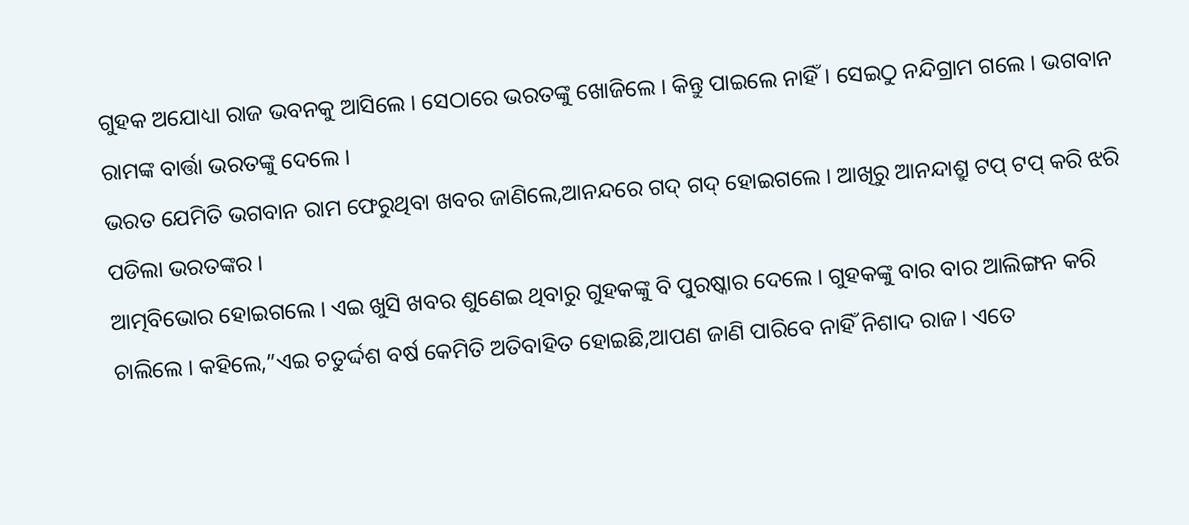ଗୁହକ ଅଯୋଧ୍ୟା ରାଜ ଭବନକୁ ଆସିଲେ । ସେଠାରେ ଭରତଙ୍କୁ ଖୋଜିଲେ । କିନ୍ତୁ ପାଇଲେ ନାହିଁ। ସେଇଠୁ ନନ୍ଦିଗ୍ରାମ ଗଲେ । ଭଗବାନ ରାମଙ୍କ ବାର୍ତ୍ତା ଭରତଙ୍କୁ ଦେଲେ ।
ଭରତ ଯେମିତି ଭଗବାନ ରାମ ଫେରୁଥିବା ଖବର ଜାଣିଲେ,ଆନନ୍ଦରେ ଗଦ୍ ଗଦ୍ ହୋଇଗଲେ । ଆଖିରୁ ଆନନ୍ଦାଶ୍ରୁ ଟପ୍ ଟପ୍ କରି ଝରି ପଡିଲା ଭରତଙ୍କର ।
ଆତ୍ମବିଭୋର ହୋଇଗଲେ । ଏଇ ଖୁସି ଖବର ଶୁଣେଇ ଥିବାରୁ ଗୁହକଙ୍କୁ ବି ପୁରଷ୍କାର ଦେଲେ । ଗୁହକଙ୍କୁ ବାର ବାର ଆଲିଙ୍ଗନ କରି ଚାଲିଲେ । କହିଲେ,”ଏଇ ଚତୁର୍ଦ୍ଦଶ ବର୍ଷ କେମିତି ଅତିବାହିତ ହୋଇଛି,ଆପଣ ଜାଣି ପାରିବେ ନାହିଁ ନିଶାଦ ରାଜ। ଏତେ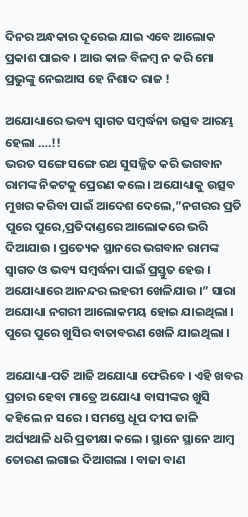ଦିନର ଅନ୍ଧକାର ଦୂରେଇ ଯାଇ ଏବେ ଆଲୋକ ପ୍ରକାଶ ପାଇବ । ଆଉ କାଳ ବିଳମ୍ବ ନ କରି ମୋ ପ୍ରଭୁଙ୍କୁ ନେଇଆସ ହେ ନିଶାଦ ରାଜ !

ଅଯୋଧ୍ୟାରେ ଭବ୍ୟ ସ୍ୱାଗତ ସମ୍ବର୍ଦ୍ଧନା ଉତ୍ସବ ଆରମ୍ଭ ହେଲା ….!!
ଭରତ ସଙ୍ଗେ ସଙ୍ଗେ ରଥ ସୁସଜ୍ଜିତ କରି ଭଗବାନ ରାମଙ୍କ ନିକଟକୁ ପ୍ରେରଣ କଲେ। ଅଯୋଧ୍ୟାକୁ ଉତ୍ସବ ମୁଖର କରିବା ପାଇଁ ଆଦେଶ ଦେଲେ,”ନଗରର ପ୍ରତି ପୁରେ ପୁରେ,ପ୍ରତିଦାଣ୍ଡରେ ଆଲୋକରେ ଭରି ଦିଆଯାଉ । ପ୍ରତ୍ୟେକ ସ୍ଥାନରେ ଭଗବାନ ରାମଙ୍କ ସ୍ୱାଗତ ଓ ଭବ୍ୟ ସମ୍ବର୍ଦ୍ଧନା ପାଇଁ ପ୍ରସ୍ତୁତ ହେଉ । ଅଯୋଧ୍ୟାରେ ଆନନ୍ଦର ଲହରୀ ଖେଳିଯାଉ ।” ସାରା ଅଯୋଧ୍ୟା ନଗରୀ ଆଲୋକମୟ ହୋଇ ଯାଇଥିଲା । ପୁରେ ପୁରେ ଖୁସିର ବାତାବରଣ ଖେଳି ଯାଇଥିଲା ।

ଅଯୋଧ୍ୟା-ପତି ଆଜି ଅଯୋଧ୍ୟା ଫେରିବେ । ଏହି ଖବର ପ୍ରଚାର ହେବା ମାତ୍ରେ ଅଯୋଧ୍ୟା ବାସୀଙ୍କର ଖୁସି କହିଲେ ନ ସରେ । ସମସ୍ତେ ଧୂପ ଦୀପ ଜାଳି ଅର୍ଘ୍ୟଥାଳି ଧରି ପ୍ରତୀକ୍ଷା କଲେ । ସ୍ଥାନେ ସ୍ଥାନେ ଆମ୍ବ ତୋରଣ ଲଗାଇ ଦିଆଗଲା । ବାଜା ବାଣ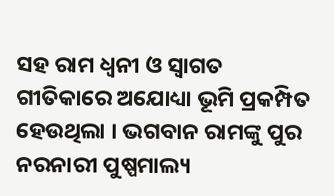ସହ ରାମ ଧ୍ୱନୀ ଓ ସ୍ୱାଗତ ଗୀତିକାରେ ଅଯୋଧ୍ୟା ଭୂମି ପ୍ରକମ୍ପିତ ହେଉଥିଲା । ଭଗବାନ ରାମଙ୍କୁ ପୁର ନରନାରୀ ପୁଷ୍ପମାଲ୍ୟ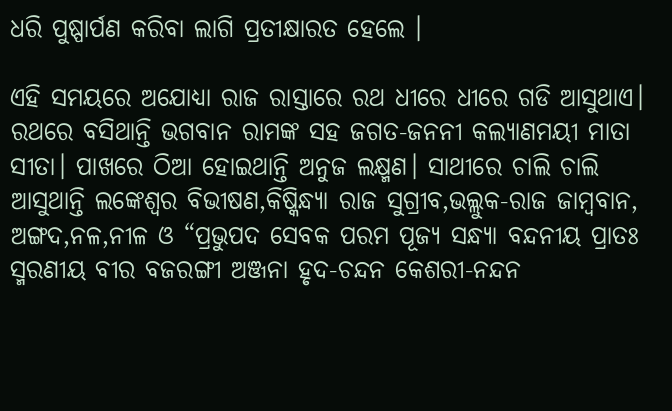ଧରି ପୁଷ୍ପାର୍ପଣ କରିବା ଲାଗି ପ୍ରତୀକ୍ଷାରତ ହେଲେ ।

ଏହି ସମୟରେ ଅଯୋଧ୍ୟା ରାଜ ରାସ୍ତାରେ ରଥ ଧୀରେ ଧୀରେ ଗଡି ଆସୁଥାଏ। ରଥରେ ବସିଥାନ୍ତି ଭଗବାନ ରାମଙ୍କ ସହ ଜଗତ-ଜନନୀ କଲ୍ୟାଣମୟୀ ମାତା ସୀତା। ପାଖରେ ଠିଆ ହୋଇଥାନ୍ତି ଅନୁଜ ଲକ୍ଷ୍ମଣ। ସାଥୀରେ ଚାଲି ଚାଲି ଆସୁଥାନ୍ତି ଲଙ୍କେଶ୍ୱର ବିଭୀଷଣ,କିଷ୍କିନ୍ଧ୍ୟା ରାଜ ସୁଗ୍ରୀବ,ଭଲ୍ଲୁକ-ରାଜ ଜାମ୍ବବାନ, ଅଙ୍ଗଦ,ନଳ,ନୀଳ ଓ “ପ୍ରଭୁପଦ ସେବକ ପରମ ପୂଜ୍ୟ ସନ୍ଧ୍ୟା ବନ୍ଦନୀୟ ପ୍ରାତଃ ସ୍ମରଣୀୟ ବୀର ବଜରଙ୍ଗୀ ଅଞ୍ଜନା ହୃଦ-ଚନ୍ଦନ କେଶରୀ-ନନ୍ଦନ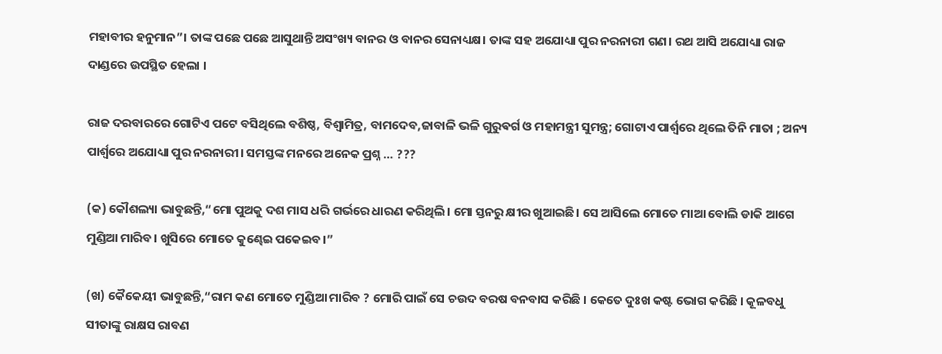ମହାବୀର ହନୁମାନ”। ତାଙ୍କ ପଛେ ପଛେ ଆସୁଥାନ୍ତି ଅସଂଖ୍ୟ ବାନର ଓ ବାନର ସେନାଧ୍ୟକ୍ଷ। ତାଙ୍କ ସହ ଅଯୋଧ୍ୟା ପୁର ନରନାରୀ ଗଣ। ରଥ ଆସି ଅଯୋଧ୍ୟା ରାଜ ଦାଣ୍ଡରେ ଉପସ୍ଥିତ ହେଲା ।

ରାଜ ଦରବାରରେ ଗୋଟିଏ ପଟେ ବସିଥିଲେ ବଶିଷ୍ଠ, ବିଶ୍ଵାମିତ୍ର, ବାମଦେବ,ଜାବାଳି ଭଳି ଗୁରୁଵର୍ଗ ଓ ମହାମନ୍ତ୍ରୀ ସୁମନ୍ତ୍ର; ଗୋଟାଏ ପାର୍ଶ୍ୱରେ ଥିଲେ ତିନି ମାତା ; ଅନ୍ୟ ପାର୍ଶ୍ୱରେ ଅଯୋଧ୍ୟା ପୁର ନରନାରୀ। ସମସ୍ତଙ୍କ ମନରେ ଅନେକ ପ୍ରଶ୍ନ … ???

(କ) କୌଶଲ୍ୟା ଭାବୁଛନ୍ତି,“ମୋ ପୁଅକୁ ଦଶ ମାସ ଧରି ଗର୍ଭରେ ଧାରଣ କରିଥିଲି। ମୋ ସ୍ତନରୁ କ୍ଷୀର ଖୁଆଇଛି। ସେ ଆସିଲେ ମୋତେ ମାଆ ବୋଲି ଡାକି ଆଗେ ମୁଣ୍ଡିଆ ମାରିବ। ଖୁସିରେ ମୋତେ କୁଣ୍ଢେଇ ପକେଇବ।”

(ଖ) କୈକେୟୀ ଭାବୁଛନ୍ତି,“ରାମ କଣ ମୋତେ ମୁଣ୍ଡିଆ ମାରିବ ? ମୋରି ପାଇଁ ସେ ଚଉଦ ବରଷ ବନବାସ କରିଛି । କେତେ ଦୁଃଖ କଷ୍ଟ ଭୋଗ କରିଛି । କୂଳବଧୁ ସୀତାଙ୍କୁ ରାକ୍ଷସ ରାବଣ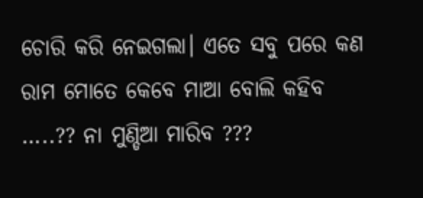ଚୋରି କରି ନେଇଗଲା। ଏତେ ସବୁ ପରେ କଣ ରାମ ମୋତେ କେବେ ମାଆ ବୋଲି କହିବ …..?? ନା ମୁଣ୍ଡିଆ ମାରିବ ???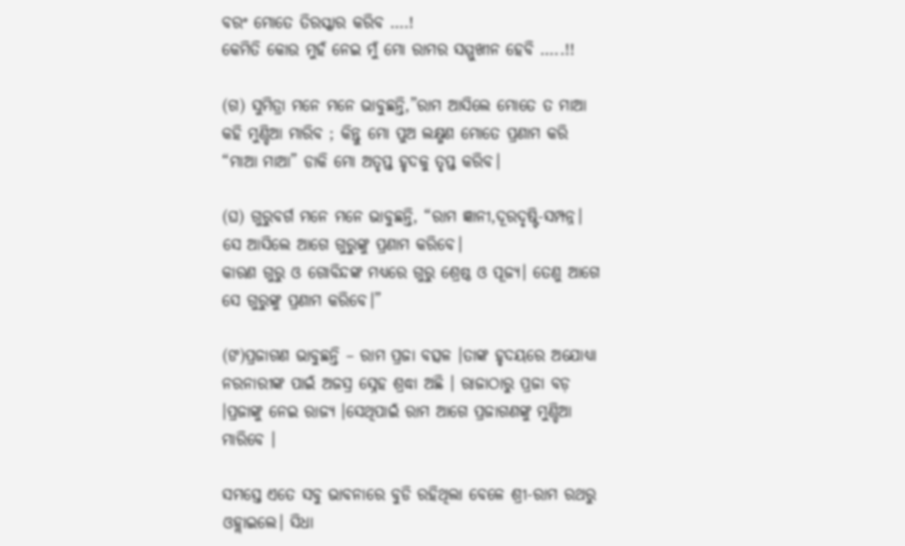ବରଂ ମୋତେ ତିରସ୍କାର କରିବ ….!
କେମିତି କୋଉ ମୁହଁ ନେଇ ମୁଁ ମୋ ରାମର ସମ୍ମୁଖୀନ ହେବି …..!!

(ଗ) ସୁମିତ୍ରା ମନେ ମନେ ଭାବୁଛନ୍ତି,”ରାମ ଆସିଲେ ମୋତେ ତ ମାଆ କହି ମୁଣ୍ଡିଆ ମାରିବ ; କିନ୍ତୁ ମୋ ପୁଅ ଲକ୍ଷ୍ମଣ ମୋତେ ପ୍ରଣାମ କରି “ମାଆ ମାଆ” ଡାକି ମୋ ଅତୃପ୍ତ ହୃଦକୁ ତୃପ୍ତ କରିବ।

(ଘ) ଗୁରୁବର୍ଗ ମନେ ମନେ ଭାବୁଛନ୍ତି, “ରାମ ଜ୍ଞାନୀ,ଦୂରଦୃଷ୍ଟି-ସମ୍ପନ୍ନ। ସେ ଆସିଲେ ଆଗେ ଗୁରୁଙ୍କୁ ପ୍ରଣାମ କରିବେ।
କାରଣ ଗୁରୁ ଓ ଗୋବିନ୍ଦଙ୍କ ମଧ୍ୟରେ ଗୁରୁ ଶ୍ରେଷ୍ଠ ଓ ପୂଜ୍ୟ। ତେଣୁ ଆଗେ ସେ ଗୁରୁଙ୍କୁ ପ୍ରଣାମ କରିବେ।”

(ଙ)ପ୍ରଜାଗଣ ଭାବୁଛନ୍ତି – ରାମ ପ୍ରଜା ବତ୍ସଳ ।ତାଙ୍କ ହୃଦୟରେ ଅଯୋଧ୍ୟା ନରନାରୀଙ୍କ ପାଇଁ ଅଜସ୍ର ସ୍ନେହ ଶ୍ରଦ୍ଧା ଅଛି । ରାଜାଠାରୁ ପ୍ରଜା ବଡ଼ ।ପ୍ରଜାଙ୍କୁ ନେଇ ରାଜ୍ୟ ।ସେଥିପାଇଁ ରାମ ଆଗେ ପ୍ରଜାଗଣଙ୍କୁ ମୁଣ୍ଡିଆ ମାରିବେ ।

ସମସ୍ତେ ଏତେ ସବୁ ଭାବନାରେ ବୁଡି ରହିଥିଲା ବେଳେ ଶ୍ରୀ-ରାମ ରଥରୁ ଓହ୍ଲାଇଲେ। ସିଧା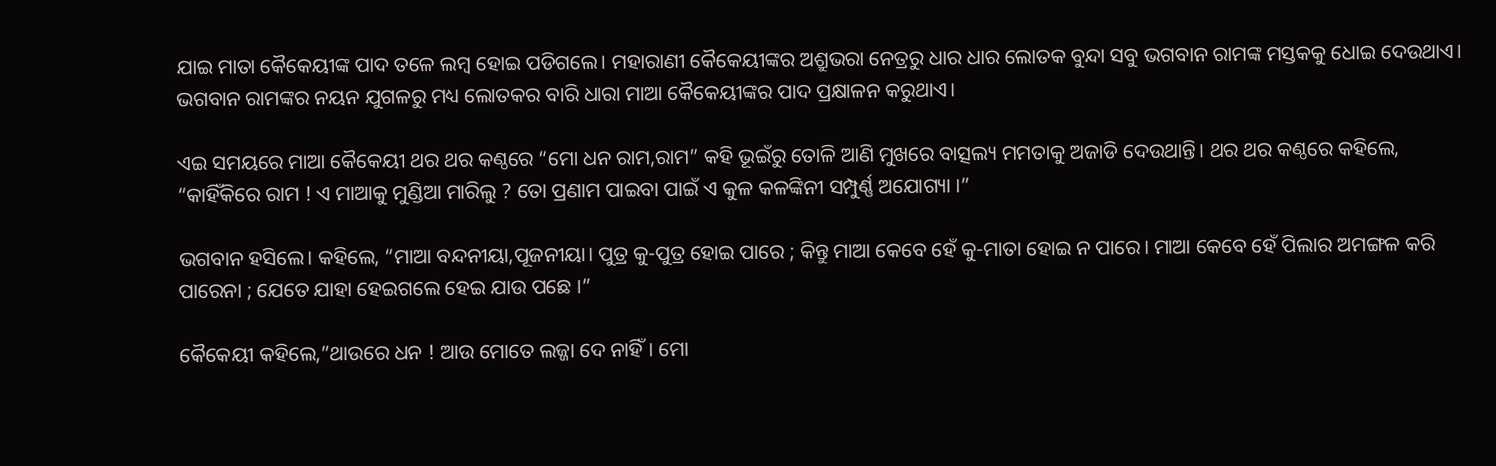ଯାଇ ମାତା କୈକେୟୀଙ୍କ ପାଦ ତଳେ ଲମ୍ବ ହୋଇ ପଡିଗଲେ। ମହାରାଣୀ କୈକେୟୀଙ୍କର ଅଶ୍ରୁଭରା ନେତ୍ରରୁ ଧାର ଧାର ଲୋତକ ବୁନ୍ଦା ସବୁ ଭଗବାନ ରାମଙ୍କ ମସ୍ତକକୁ ଧୋଇ ଦେଉଥାଏ। ଭଗବାନ ରାମଙ୍କର ନୟନ ଯୁଗଳରୁ ମଧ୍ୟ ଲୋତକର ବାରି ଧାରା ମାଆ କୈକେୟୀଙ୍କର ପାଦ ପ୍ରକ୍ଷାଳନ କରୁଥାଏ।

ଏଇ ସମୟରେ ମାଆ କୈକେୟୀ ଥର ଥର କଣ୍ଠରେ “ମୋ ଧନ ରାମ,ରାମ” କହି ଭୂଇଁରୁ ତୋଳି ଆଣି ମୁଖରେ ବାତ୍ସଲ୍ୟ ମମତାକୁ ଅଜାଡି ଦେଉଥାନ୍ତି। ଥର ଥର କଣ୍ଠରେ କହିଲେ, “କାହିଁକିରେ ରାମ ! ଏ ମାଆକୁ ମୁଣ୍ଡିଆ ମାରିଲୁ ? ତୋ ପ୍ରଣାମ ପାଇବା ପାଇଁ ଏ କୁଳ କଳଙ୍କିନୀ ସମ୍ପୁର୍ଣ୍ଣ ଅଯୋଗ୍ୟା ।”

ଭଗବାନ ହସିଲେ। କହିଲେ, “ମାଆ ବନ୍ଦନୀୟା,ପୂଜନୀୟା। ପୁତ୍ର କୁ-ପୁତ୍ର ହୋଇ ପାରେ ; କିନ୍ତୁ ମାଆ କେବେ ହେଁ କୁ-ମାତା ହୋଇ ନ ପାରେ। ମାଆ କେବେ ହେଁ ପିଲାର ଅମଙ୍ଗଳ କରି ପାରେନା ; ଯେତେ ଯାହା ହେଇଗଲେ ହେଇ ଯାଉ ପଛେ ।”

କୈକେୟୀ କହିଲେ,”ଥାଉରେ ଧନ ! ଆଉ ମୋତେ ଲଜ୍ଜା ଦେ ନାହିଁ। ମୋ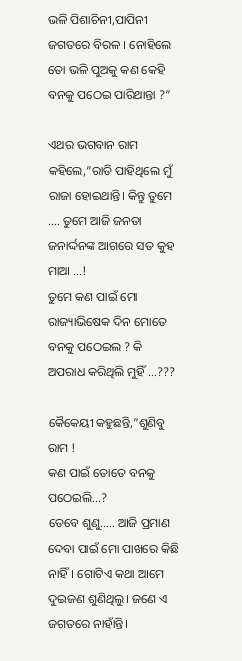ଭଳି ପିଶାଚିନୀ,ପାପିନୀ ଜଗତରେ ବିରଳ । ନୋହିଲେ ତୋ ଭଳି ପୁଅକୁ କଣ କେହି ବନକୁ ପଠେଇ ପାରିଥାନ୍ତା ?”

ଏଥର ଭଗବାନ ରାମ କହିଲେ,”ରାତି ପାହିଥିଲେ ମୁଁ ରାଜା ହୋଇଥାନ୍ତି। କିନ୍ତୁ ତୁମେ …. ତୁମେ ଆଜି ଜନତା ଜନାର୍ଦ୍ଦନଙ୍କ ଆଗରେ ସତ କୁହ ମାଆ …!
ତୁମେ କଣ ପାଇଁ ମୋ ରାଜ୍ୟାଭିଷେକ ଦିନ ମୋତେ ବନକୁ ପଠେଇଲ ? କି ଅପରାଧ କରିଥିଲି ମୁହିଁ …???

କୈକେୟୀ କହୁଛନ୍ତି,”ଶୁଣିବୁ ରାମ !
କଣ ପାଇଁ ତୋତେ ବନକୁ ପଠେଇଲି…?
ତେବେ ଶୁଣୁ….. ଆଜି ପ୍ରମାଣ ଦେବା ପାଇଁ ମୋ ପାଖରେ କିଛି ନାହିଁ। ଗୋଟିଏ କଥା ଆମେ ଦୁଇଜଣ ଶୁଣିଥିଲୁ। ଜଣେ ଏ ଜଗତରେ ନାହାଁନ୍ତି।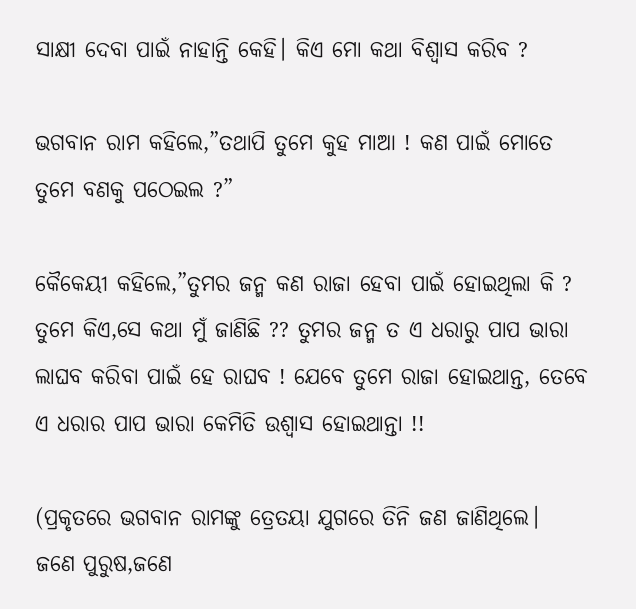ସାକ୍ଷୀ ଦେବା ପାଇଁ ନାହାନ୍ତି କେହି। କିଏ ମୋ କଥା ବିଶ୍ୱାସ କରିବ ?

ଭଗବାନ ରାମ କହିଲେ,”ତଥାପି ତୁମେ କୁହ ମାଆ ! କଣ ପାଇଁ ମୋତେ ତୁମେ ବଣକୁ ପଠେଇଲ ?”

କୈକେୟୀ କହିଲେ,”ତୁମର ଜନ୍ମ କଣ ରାଜା ହେବା ପାଇଁ ହୋଇଥିଲା କି ? ତୁମେ କିଏ,ସେ କଥା ମୁଁ ଜାଣିଛି ?? ତୁମର ଜନ୍ମ ତ ଏ ଧରାରୁ ପାପ ଭାରା ଲାଘବ କରିବା ପାଇଁ ହେ ରାଘବ ! ଯେବେ ତୁମେ ରାଜା ହୋଇଥାନ୍ତ, ତେବେ ଏ ଧରାର ପାପ ଭାରା କେମିତି ଉଶ୍ୱାସ ହୋଇଥାନ୍ତା !!

(ପ୍ରକୃତରେ ଭଗବାନ ରାମଙ୍କୁ ତ୍ରେତୟା ଯୁଗରେ ତିନି ଜଣ ଜାଣିଥିଲେ।
ଜଣେ ପୁରୁଷ,ଜଣେ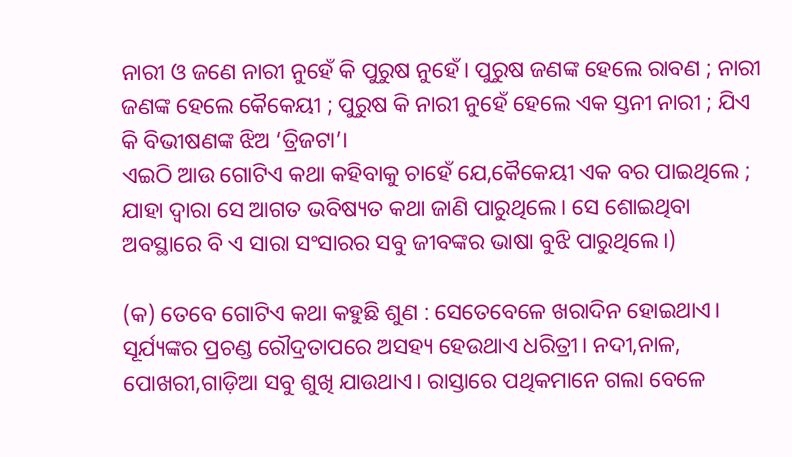ନାରୀ ଓ ଜଣେ ନାରୀ ନୁହେଁ କି ପୁରୁଷ ନୁହେଁ। ପୁରୁଷ ଜଣଙ୍କ ହେଲେ ରାବଣ ; ନାରୀ ଜଣଙ୍କ ହେଲେ କୈକେୟୀ ; ପୁରୁଷ କି ନାରୀ ନୁହେଁ ହେଲେ ଏକ ସ୍ତନୀ ନାରୀ ; ଯିଏ କି ବିଭୀଷଣଙ୍କ ଝିଅ ‘ତ୍ରିଜଟା’।
ଏଇଠି ଆଉ ଗୋଟିଏ କଥା କହିବାକୁ ଚାହେଁ ଯେ,କୈକେୟୀ ଏକ ବର ପାଇଥିଲେ ; ଯାହା ଦ୍ୱାରା ସେ ଆଗତ ଭବିଷ୍ୟତ କଥା ଜାଣି ପାରୁଥିଲେ। ସେ ଶୋଇଥିବା ଅବସ୍ଥାରେ ବି ଏ ସାରା ସଂସାରର ସବୁ ଜୀବଙ୍କର ଭାଷା ବୁଝି ପାରୁଥିଲେ।)

(କ) ତେବେ ଗୋଟିଏ କଥା କହୁଛି ଶୁଣ : ସେତେବେଳେ ଖରାଦିନ ହୋଇଥାଏ। ସୂର୍ଯ୍ୟଙ୍କର ପ୍ରଚଣ୍ଡ ରୌଦ୍ରତାପରେ ଅସହ୍ୟ ହେଉଥାଏ ଧରିତ୍ରୀ। ନଦୀ,ନାଳ, ପୋଖରୀ,ଗାଡ଼ିଆ ସବୁ ଶୁଖି ଯାଉଥାଏ। ରାସ୍ତାରେ ପଥିକମାନେ ଗଲା ବେଳେ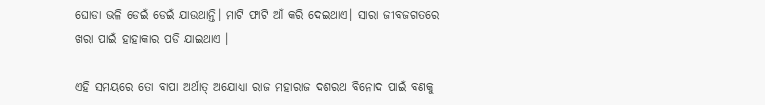ଘୋଡା ଭଳି ଡେଇଁ ଡେଇଁ ଯାଉଥାନ୍ତି। ମାଟି ଫାଟି ଆଁ କରି ଦେଇଥାଏ। ସାରା ଜୀବଜଗତରେ ଖରା ପାଇଁ ହାହାକାର ପଡି ଯାଇଥାଏ ।

ଏହି ସମୟରେ ତୋ ବାପା ଅର୍ଥାତ୍ ଅଯୋଧ୍ୟା ରାଜ ମହାରାଜ ଦଶରଥ ବିନୋଦ ପାଇଁ ବଣକୁ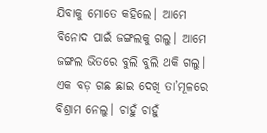ଯିବାକୁ ମୋତେ କହିଲେ। ଆମେ ବିନୋଦ ପାଇଁ ଜଙ୍ଗଲକୁ ଗଲୁ। ଆମେ ଜଙ୍ଗଲ ଭିତରେ ବୁଲି ବୁଲି ଥକି ଗଲୁ। ଏକ ବଡ଼ ଗଛ ଛାଇ ଦେଖି ତା’ମୂଳରେ ବିଶ୍ରାମ ନେଲୁ। ଚାହୁଁ ଚାହୁଁ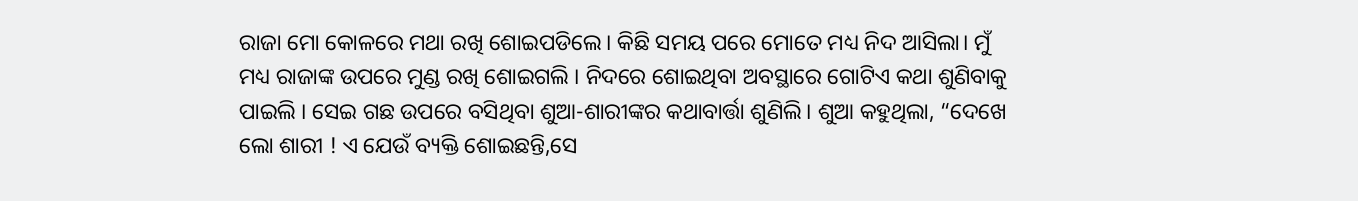ରାଜା ମୋ କୋଳରେ ମଥା ରଖି ଶୋଇପଡିଲେ। କିଛି ସମୟ ପରେ ମୋତେ ମଧ୍ୟ ନିଦ ଆସିଲା। ମୁଁ ମଧ୍ୟ ରାଜାଙ୍କ ଉପରେ ମୁଣ୍ଡ ରଖି ଶୋଇଗଲି । ନିଦରେ ଶୋଇଥିବା ଅବସ୍ଥାରେ ଗୋଟିଏ କଥା ଶୁଣିବାକୁ ପାଇଲି । ସେଇ ଗଛ ଉପରେ ବସିଥିବା ଶୁଆ-ଶାରୀଙ୍କର କଥାବାର୍ତ୍ତା ଶୁଣିଲି। ଶୁଆ କହୁଥିଲା, “ଦେଖେ ଲୋ ଶାରୀ ! ଏ ଯେଉଁ ବ୍ୟକ୍ତି ଶୋଇଛନ୍ତି,ସେ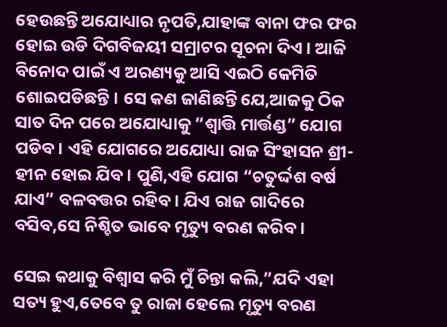ହେଉଛନ୍ତି ଅଯୋଧ୍ୟାର ନୃପତି,ଯାହାଙ୍କ ବାନା ଫର ଫର ହୋଇ ଉଡି ଦିଗବିଜୟୀ ସମ୍ରାଟର ସୂଚନା ଦିଏ । ଆଜି ବିନୋଦ ପାଇଁ ଏ ଅରଣ୍ୟକୁ ଆସି ଏଇଠି କେମିତି ଶୋଇପଡିଛନ୍ତି। ସେ କଣ ଜାଣିଛନ୍ତି ଯେ,ଆଜକୁ ଠିକ ସାତ ଦିନ ପରେ ଅଯୋଧ୍ୟାକୁ “ଶ୍ବାତ୍ତି ମାର୍ତ୍ତଣ୍ଡ” ଯୋଗ ପଡିବ। ଏହି ଯୋଗରେ ଅଯୋଧ୍ୟା ରାଜ ସିଂହାସନ ଶ୍ରୀ-ହୀନ ହୋଇ ଯିବ। ପୁଣି,ଏହି ଯୋଗ “ଚତୁର୍ଦ୍ଦଶ ବର୍ଷ ଯାଏ” ବଳବତ୍ତର ରହିବ। ଯିଏ ରାଜ ଗାଦିରେ ବସିବ,ସେ ନିଶ୍ଚିତ ଭାବେ ମୃତ୍ୟୁ ବରଣ କରିବ।

ସେଇ କଥାକୁ ବିଶ୍ୱାସ କରି ମୁଁ ଚିନ୍ତା କଲି,”ଯଦି ଏହା ସତ୍ୟ ହୁଏ,ତେବେ ତୁ ରାଜା ହେଲେ ମୃତ୍ୟୁ ବରଣ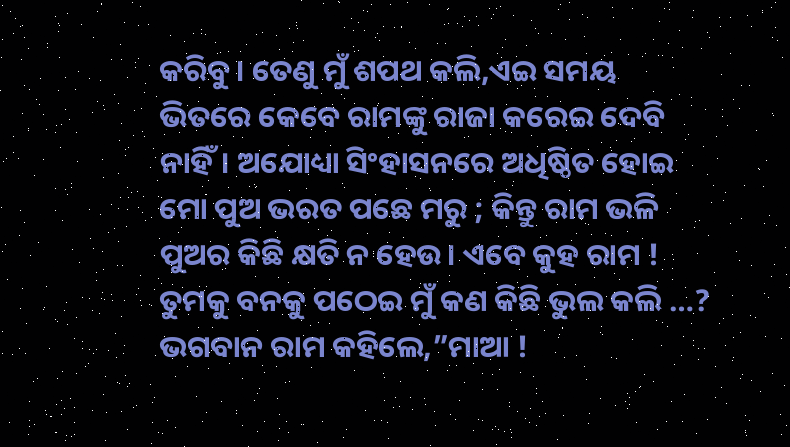କରିବୁ। ତେଣୁ ମୁଁ ଶପଥ କଲି,ଏଇ ସମୟ ଭିତରେ କେବେ ରାମଙ୍କୁ ରାଜା କରେଇ ଦେବି ନାହିଁ। ଅଯୋଧ୍ୟା ସିଂହାସନରେ ଅଧିଷ୍ଠିତ ହୋଇ ମୋ ପୁଅ ଭରତ ପଛେ ମରୁ ; କିନ୍ତୁ ରାମ ଭଳି ପୁଅର କିଛି କ୍ଷତି ନ ହେଉ। ଏବେ କୁହ ରାମ ! ତୁମକୁ ବନକୁ ପଠେଇ ମୁଁ କଣ କିଛି ଭୁଲ କଲି …? ଭଗବାନ ରାମ କହିଲେ,”ମାଆ !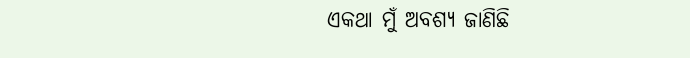ଏକଥା ମୁଁ ଅବଶ୍ୟ ଜାଣିଛି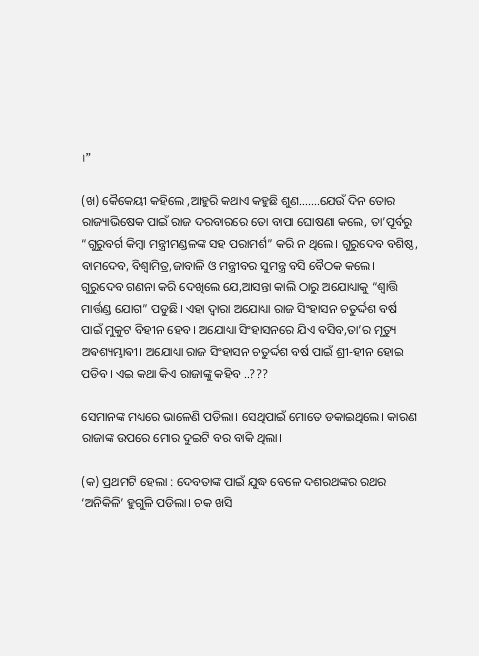।”

(ଖ) କୈକେୟୀ କହିଲେ ,ଆହୁରି କଥାଏ କହୁଛି ଶୁଣ…….ଯେଉଁ ଦିନ ତୋର ରାଜ୍ୟାଭିଷେକ ପାଇଁ ରାଜ ଦରବାରରେ ତୋ ବାପା ଘୋଷଣା କଲେ, ତା’ପୂର୍ବରୁ “ଗୁରୁବର୍ଗ କିମ୍ବା ମନ୍ତ୍ରୀମଣ୍ଡଳଙ୍କ ସହ ପରାମର୍ଶ” କରି ନ ଥିଲେ। ଗୁରୁଦେବ ବଶିଷ୍ଠ, ବାମଦେବ, ବିଶ୍ଵାମିତ୍ର,ଜାବାଳି ଓ ମନ୍ତ୍ରୀବର ସୁମନ୍ତ୍ର ବସି ବୈଠକ କଲେ। ଗୁରୁଦେବ ଗଣନା କରି ଦେଖିଲେ ଯେ,ଆସନ୍ତା କାଲି ଠାରୁ ଅଯୋଧ୍ୟାକୁ “ଶ୍ବାତ୍ତି ମାର୍ତ୍ତଣ୍ଡ ଯୋଗ” ପଡୁଛି। ଏହା ଦ୍ୱାରା ଅଯୋଧ୍ୟା ରାଜ ସିଂହାସନ ଚତୁର୍ଦ୍ଦଶ ବର୍ଷ ପାଇଁ ମୁକୁଟ ବିହୀନ ହେବ। ଅଯୋଧ୍ୟା ସିଂହାସନରେ ଯିଏ ବସିବ,ତା’ର ମୃତ୍ୟୁ ଅଵଶ୍ୟମ୍ଭାଵୀ। ଅଯୋଧ୍ୟା ରାଜ ସିଂହାସନ ଚତୁର୍ଦ୍ଦଶ ବର୍ଷ ପାଇଁ ଶ୍ରୀ-ହୀନ ହୋଇ ପଡିବ। ଏଇ କଥା କିଏ ରାଜାଙ୍କୁ କହିବ ..???

ସେମାନଙ୍କ ମଧ୍ୟରେ ଭାଳେଣି ପଡିଲା। ସେଥିପାଇଁ ମୋତେ ଡକାଇଥିଲେ। କାରଣ ରାଜାଙ୍କ ଉପରେ ମୋର ଦୁଇଟି ବର ବାକି ଥିଲା।

(କ) ପ୍ରଥମଟି ହେଲା : ଦେବତାଙ୍କ ପାଇଁ ଯୁଦ୍ଧ ବେଳେ ଦଶରଥଙ୍କର ରଥର ‘ଅନିକିଳି’ ହୁଗୁଳି ପଡିଲା। ଚକ ଖସି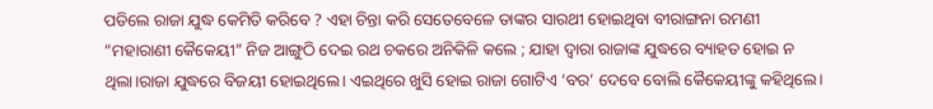ପଡିଲେ ରାଜା ଯୁଦ୍ଧ କେମିତି କରିବେ ? ଏହା ଚିନ୍ତା କରି ସେତେବେଳେ ତାଙ୍କର ସାରଥୀ ହୋଇଥିବା ବୀରାଙ୍ଗନା ରମଣୀ “ମହାରାଣୀ କୈକେୟୀ” ନିଜ ଆଙ୍ଗୁଠି ଦେଇ ରଥ ଚକରେ ଅନିକିଳି କଲେ ; ଯାହା ଦ୍ୱାରା ରାଜାଙ୍କ ଯୁଦ୍ଧରେ ବ୍ୟାହତ ହୋଇ ନ ଥିଲା।ରାଜା ଯୁଦ୍ଧରେ ବିଜୟୀ ହୋଇଥିଲେ। ଏଇଥିରେ ଖୁସି ହୋଇ ରାଜା ଗୋଟିଏ ‘ବର’ ଦେବେ ବୋଲି କୈକେୟୀଙ୍କୁ କହିଥିଲେ।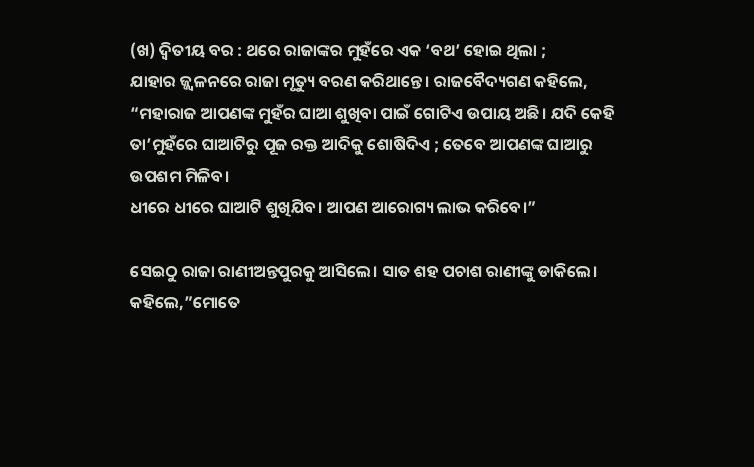(ଖ) ଦ୍ୱିତୀୟ ବର : ଥରେ ରାଜାଙ୍କର ମୁହଁରେ ଏକ ‘ବଥ’ ହୋଇ ଥିଲା ;
ଯାହାର ଜ୍ଜ୍ୱଳନରେ ରାଜା ମୃତ୍ୟୁ ବରଣ କରିଥାନ୍ତେ। ରାଜବୈଦ୍ୟଗଣ କହିଲେ,
“ମହାରାଜ ଆପଣଙ୍କ ମୁହଁର ଘାଆ ଶୁଖିବା ପାଇଁ ଗୋଟିଏ ଉପାୟ ଅଛି। ଯଦି କେହି ତା’ମୁହଁରେ ଘାଆଟିରୁ ପୂଜ ରକ୍ତ ଆଦିକୁ ଶୋଷିଦିଏ ; ତେବେ ଆପଣଙ୍କ ଘାଆରୁ ଉପଶମ ମିଳିବ।
ଧୀରେ ଧୀରେ ଘାଆଟି ଶୁଖିଯିବ। ଆପଣ ଆରୋଗ୍ୟ ଲାଭ କରିବେ।”

ସେଇଠୁ ରାଜା ରାଣୀଅନ୍ତପୁରକୁ ଆସିଲେ। ସାତ ଶହ ପଚାଶ ରାଣୀଙ୍କୁ ଡାକିଲେ। କହିଲେ,”ମୋତେ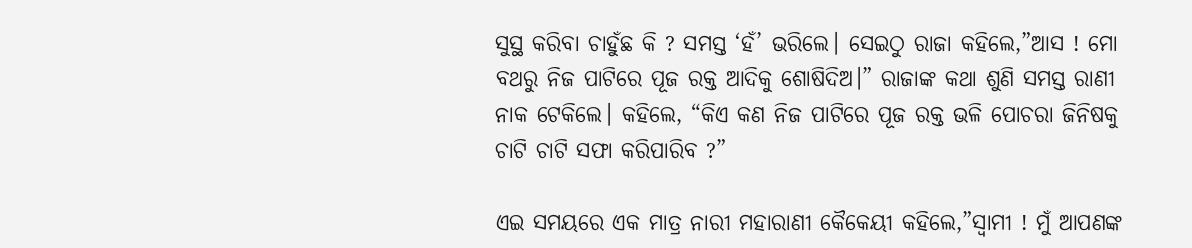ସୁସ୍ଥ କରିବା ଚାହୁଁଛ କି ? ସମସ୍ତ ‘ହଁ’ ଭରିଲେ। ସେଇଠୁ ରାଜା କହିଲେ,”ଆସ ! ମୋ ବଥରୁ ନିଜ ପାଟିରେ ପୂଜ ରକ୍ତ ଆଦିକୁ ଶୋଷିଦିଅ।” ରାଜାଙ୍କ କଥା ଶୁଣି ସମସ୍ତ ରାଣୀ ନାକ ଟେକିଲେ। କହିଲେ, “କିଏ କଣ ନିଜ ପାଟିରେ ପୂଜ ରକ୍ତ ଭଳି ପୋଚରା ଜିନିଷକୁ ଚାଟି ଚାଟି ସଫା କରିପାରିବ ?”

ଏଇ ସମୟରେ ଏକ ମାତ୍ର ନାରୀ ମହାରାଣୀ କୈକେୟୀ କହିଲେ,”ସ୍ୱାମୀ ! ମୁଁ ଆପଣଙ୍କ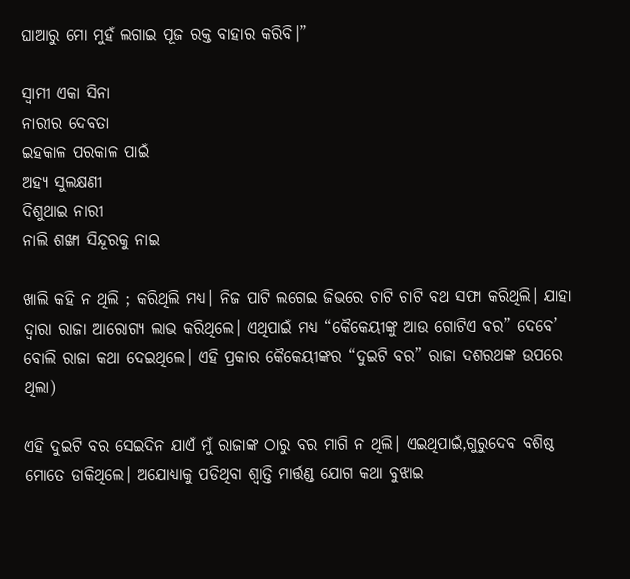ଘାଆରୁ ମୋ ମୁହଁ ଲଗାଇ ପୂଜ ରକ୍ତ ବାହାର କରିବି।”

ସ୍ୱାମୀ ଏକା ସିନା
ନାରୀର ଦେବତା
ଇହକାଳ ପରକାଳ ପାଇଁ
ଅହ୍ୟ ସୁଲକ୍ଷଣୀ
ଦିଶୁଥାଇ ନାରୀ
ନାଲି ଶଙ୍ଖା ସିନ୍ଦୂରକୁ ନାଇ

ଖାଲି କହି ନ ଥିଲି ; କରିଥିଲି ମଧ୍ୟ। ନିଜ ପାଟି ଲଗେଇ ଜିଭରେ ଚାଟି ଚାଟି ବଥ ସଫା କରିଥିଲି। ଯାହା ଦ୍ୱାରା ରାଜା ଆରୋଗ୍ୟ ଲାଭ କରିଥିଲେ। ଏଥିପାଇଁ ମଧ୍ୟ “କୈକେୟୀଙ୍କୁ ଆଉ ଗୋଟିଏ ବର” ଦେବେ’ ବୋଲି ରାଜା କଥା ଦେଇଥିଲେ। ଏହି ପ୍ରକାର କୈକେୟୀଙ୍କର “ଦୁଇଟି ବର” ରାଜା ଦଶରଥଙ୍କ ଉପରେ ଥିଲା)

ଏହି ଦୁଇଟି ବର ସେଇଦିନ ଯାଏଁ ମୁଁ ରାଜାଙ୍କ ଠାରୁ ବର ମାଗି ନ ଥିଲି। ଏଇଥିପାଇଁ,ଗୁରୁଦେବ ବଶିଷ୍ଠ ମୋତେ ଡାକିଥିଲେ। ଅଯୋଧ୍ୟାକୁ ପଡିଥିବା ଶ୍ବାତ୍ତି ମାର୍ତ୍ତଣ୍ଡ ଯୋଗ କଥା ବୁଝାଇ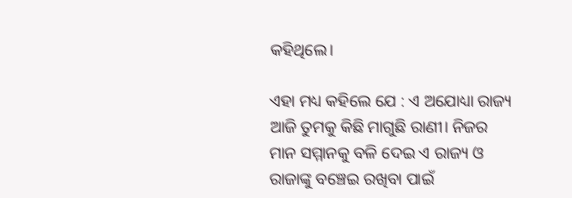କହିଥିଲେ।

ଏହା ମଧ୍ୟ କହିଲେ ଯେ : ଏ ଅଯୋଧ୍ୟା ରାଜ୍ୟ ଆଜି ତୁମକୁ କିଛି ମାଗୁଛି ରାଣୀ। ନିଜର ମାନ ସମ୍ମାନକୁ ବଳି ଦେଇ ଏ ରାଜ୍ୟ ଓ ରାଜାଙ୍କୁ ବଞ୍ଚେଇ ରଖିବା ପାଇଁ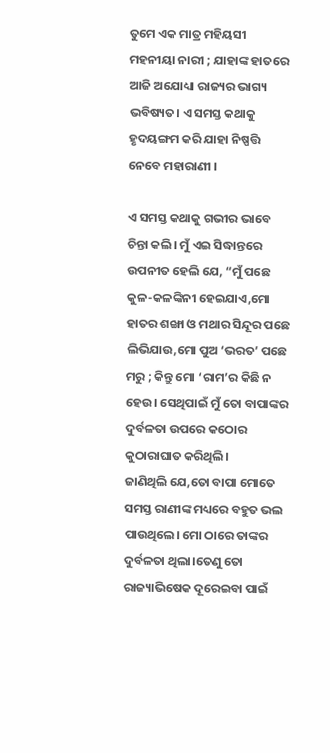ତୁମେ ଏକ ମାତ୍ର ମହିୟସୀ ମହନୀୟା ନାରୀ ; ଯାହାଙ୍କ ହାତରେ ଆଜି ଅଯୋଧ୍ୟା ରାଜ୍ୟର ଭାଗ୍ୟ ଭବିଷ୍ୟତ। ଏ ସମସ୍ତ କଥାକୁ ହୃଦୟଙ୍ଗମ କରି ଯାହା ନିଷ୍ପତ୍ତି ନେବେ ମହାରାଣୀ ।

ଏ ସମସ୍ତ କଥାକୁ ଗଭୀର ଭାବେ ଚିନ୍ତା କଲି। ମୁଁ ଏଇ ସିଦ୍ଧାନ୍ତରେ ଉପନୀତ ହେଲି ଯେ, “ମୁଁ ପଛେ କୁଳ-କଳଙ୍କିନୀ ହେଇଯାଏ,ମୋ ହାତର ଶଙ୍ଖା ଓ ମଥାର ସିନ୍ଦୂର ପଛେ ଲିଭିଯାଉ,ମୋ ପୁଅ ‘ଭରତ’ ପଛେ ମରୁ ; କିନ୍ତୁ ମୋ ‘ରାମ’ର କିଛି ନ ହେଉ। ସେଥିପାଇଁ ମୁଁ ତୋ ବାପାଙ୍କର ଦୁର୍ବଳତା ଉପରେ କଠୋର କୁଠାରାଘାତ କରିଥିଲି।
ଜାଣିଥିଲି ଯେ,ତୋ ବାପା ମୋତେ ସମସ୍ତ ରାଣୀଙ୍କ ମଧ୍ୟରେ ବହୁତ ଭଲ ପାଉଥିଲେ। ମୋ ଠାରେ ତାଙ୍କର ଦୁର୍ବଳତା ଥିଲା।ତେଣୁ ତୋ ରାଜ୍ୟାଭିଷେକ ଦୂରେଇବା ପାଇଁ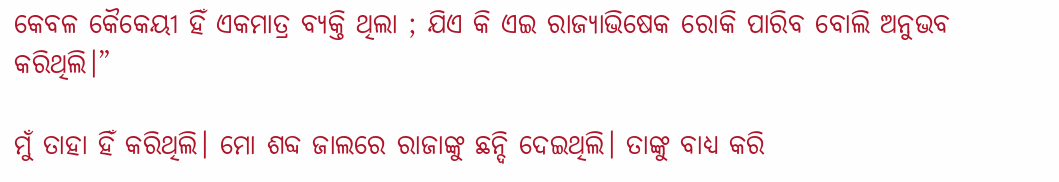କେବଳ କୈକେୟୀ ହିଁ ଏକମାତ୍ର ବ୍ୟକ୍ତି ଥିଲା ; ଯିଏ କି ଏଇ ରାଜ୍ୟାଭିଷେକ ରୋକି ପାରିବ ବୋଲି ଅନୁଭବ କରିଥିଲି।”

ମୁଁ ତାହା ହିଁ କରିଥିଲି। ମୋ ଶବ୍ଦ ଜାଲରେ ରାଜାଙ୍କୁ ଛନ୍ଦି ଦେଇଥିଲି। ତାଙ୍କୁ ବାଧ୍ୟ କରି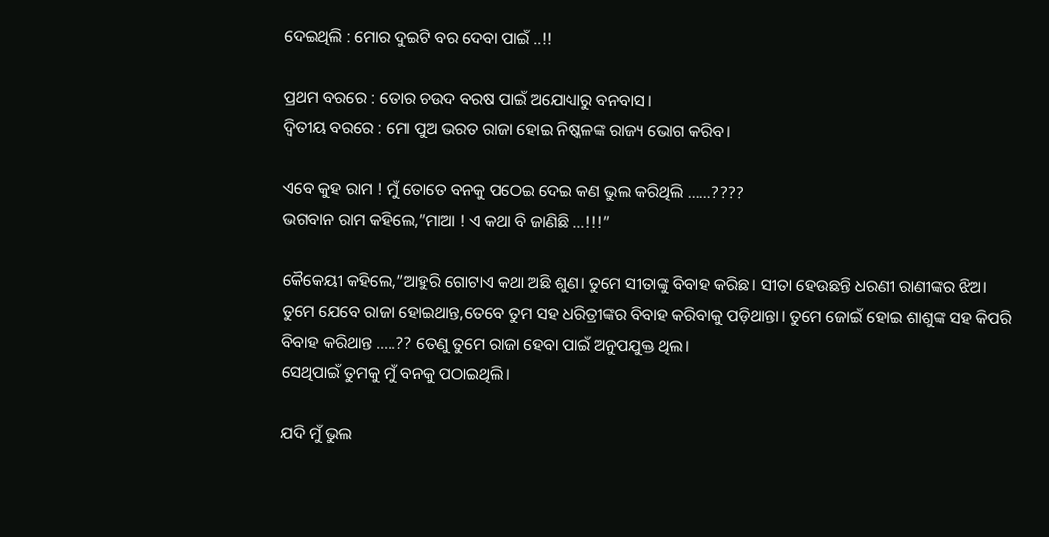ଦେଇଥିଲି : ମୋର ଦୁଇଟି ବର ଦେବା ପାଇଁ ..!!

ପ୍ରଥମ ବରରେ : ତୋର ଚଉଦ ବରଷ ପାଇଁ ଅଯୋଧ୍ୟାରୁ ବନବାସ।
ଦ୍ୱିତୀୟ ବରରେ : ମୋ ପୁଅ ଭରତ ରାଜା ହୋଇ ନିଷ୍କଳଙ୍କ ରାଜ୍ୟ ଭୋଗ କରିବ।

ଏବେ କୁହ ରାମ ! ମୁଁ ତୋତେ ବନକୁ ପଠେଇ ଦେଇ କଣ ଭୁଲ କରିଥିଲି ……????
ଭଗବାନ ରାମ କହିଲେ,”ମାଆ ! ଏ କଥା ବି ଜାଣିଛି …!!!”

କୈକେୟୀ କହିଲେ,”ଆହୁରି ଗୋଟାଏ କଥା ଅଛି ଶୁଣ। ତୁମେ ସୀତାଙ୍କୁ ବିବାହ କରିଛ। ସୀତା ହେଉଛନ୍ତି ଧରଣୀ ରାଣୀଙ୍କର ଝିଅ। ତୁମେ ଯେବେ ରାଜା ହୋଇଥାନ୍ତ,ତେବେ ତୁମ ସହ ଧରିତ୍ରୀଙ୍କର ବିବାହ କରିବାକୁ ପଡ଼ିଥାନ୍ତା। ତୁମେ ଜୋଇଁ ହୋଇ ଶାଶୁଙ୍କ ସହ କିପରି ବିବାହ କରିଥାନ୍ତ …..?? ତେଣୁ ତୁମେ ରାଜା ହେବା ପାଇଁ ଅନୁପଯୁକ୍ତ ଥିଲ।
ସେଥିପାଇଁ ତୁମକୁ ମୁଁ ବନକୁ ପଠାଇଥିଲି।

ଯଦି ମୁଁ ଭୁଲ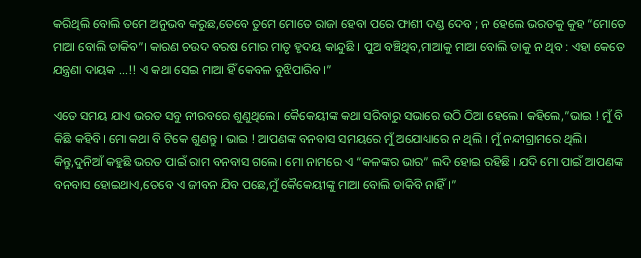କରିଥିଲି ବୋଲି ତମେ ଅନୁଭବ କରୁଛ,ତେବେ ତୁମେ ମୋତେ ରାଜା ହେବା ପରେ ଫାଶୀ ଦଣ୍ଡ ଦେବ ; ନ ହେଲେ ଭରତକୁ କୁହ “ମୋତେ ମାଆ ବୋଲି ଡାକିବ”। କାରଣ ଚଉଦ ବରଷ ମୋର ମାତୃ ହୃଦୟ କାନ୍ଦୁଛି । ପୁଅ ବଞ୍ଚିଥିବ,ମାଆକୁ ମାଆ ବୋଲି ଡାକୁ ନ ଥିବ : ଏହା କେତେ ଯନ୍ତ୍ରଣା ଦାୟକ …!! ଏ କଥା ସେଇ ମାଆ ହିଁ କେବଳ ବୁଝିପାରିବ।”

ଏତେ ସମୟ ଯାଏ ଭରତ ସବୁ ନୀରବରେ ଶୁଣୁଥିଲେ। କୈକେୟୀଙ୍କ କଥା ସରିବାରୁ ସଭାରେ ଉଠି ଠିଆ ହେଲେ। କହିଲେ,”ଭାଇ ! ମୁଁ ବି କିଛି କହିବି। ମୋ କଥା ବି ଟିକେ ଶୁଣନ୍ତୁ । ଭାଇ ! ଆପଣଙ୍କ ବନବାସ ସମୟରେ ମୁଁ ଅଯୋଧ୍ୟାରେ ନ ଥିଲି । ମୁଁ ନନ୍ଦୀଗ୍ରାମରେ ଥିଲି। କିନ୍ତୁ,ଦୁନିଆଁ କହୁଛି ଭରତ ପାଇଁ ରାମ ବନବାସ ଗଲେ। ମୋ ନାମରେ ଏ “କଳଙ୍କର ଭାର” ଲଦି ହୋଇ ରହିଛି । ଯଦି ମୋ ପାଇଁ ଆପଣଙ୍କ ବନବାସ ହୋଇଥାଏ,ତେବେ ଏ ଜୀବନ ଯିବ ପଛେ,ମୁଁ କୈକେୟୀଙ୍କୁ ମାଆ ବୋଲି ଡାକିବି ନାହିଁ ।”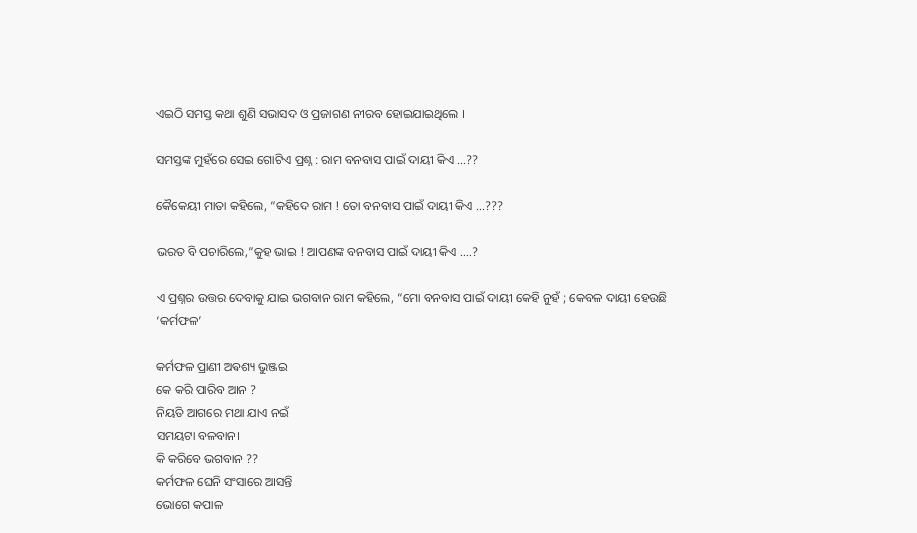ଏଇଠି ସମସ୍ତ କଥା ଶୁଣି ସଭାସଦ ଓ ପ୍ରଜାଗଣ ନୀରବ ହୋଇଯାଇଥିଲେ ।

ସମସ୍ତଙ୍କ ମୁହଁରେ ସେଇ ଗୋଟିଏ ପ୍ରଶ୍ନ : ରାମ ବନବାସ ପାଇଁ ଦାୟୀ କିଏ …??

କୈକେୟୀ ମାତା କହିଲେ, “କହିଦେ ରାମ ! ତୋ ବନବାସ ପାଇଁ ଦାୟୀ କିଏ …???

ଭରତ ବି ପଚାରିଲେ,”କୁହ ଭାଇ ! ଆପଣଙ୍କ ବନବାସ ପାଇଁ ଦାୟୀ କିଏ ….?

ଏ ପ୍ରଶ୍ନର ଉତ୍ତର ଦେବାକୁ ଯାଇ ଭଗବାନ ରାମ କହିଲେ, “ମୋ ବନବାସ ପାଇଁ ଦାୟୀ କେହି ନୁହଁ ; କେବଳ ଦାୟୀ ହେଉଛି ‘କର୍ମଫଳ’

କର୍ମଫଳ ପ୍ରାଣୀ ଅଵଶ୍ୟ ଭୁଞ୍ଜଇ
କେ କରି ପାରିବ ଆନ ?
ନିୟତି ଆଗରେ ମଥା ଯାଏ ନଇଁ
ସମୟଟା ବଳବାନ।
କି କରିବେ ଭଗବାନ ??
କର୍ମଫଳ ଘେନି ସଂସାରେ ଆସନ୍ତି
ଭୋଗେ କପାଳ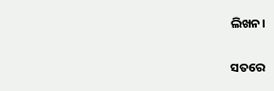ଲିଖନ।

ସତରେ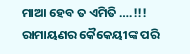ମାଆ ହେବ ତ ଏମିତି ….!!!
ରାମାୟଣର କୈକେୟୀଙ୍କ ପରି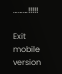………!!!!!

Exit mobile version